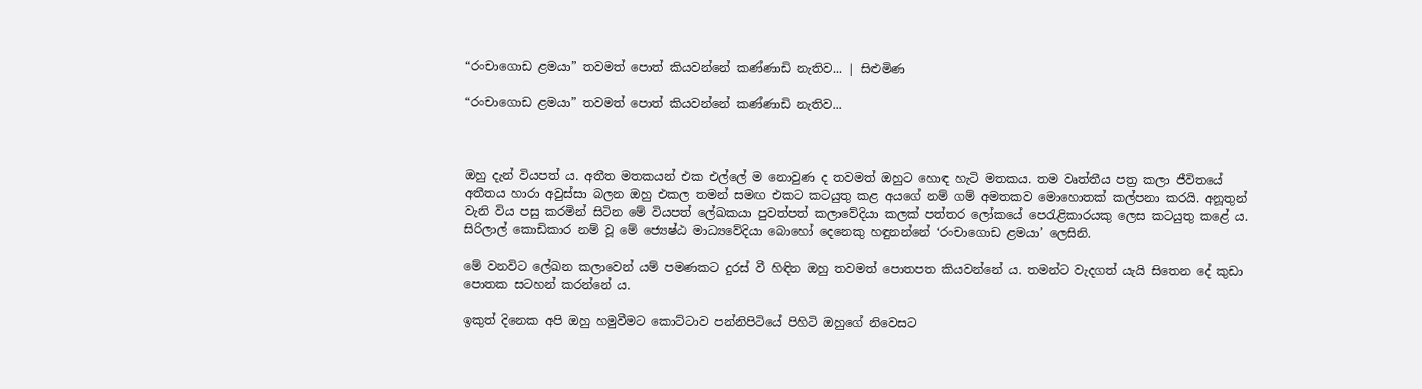“රංචාගොඩ ළමයා” තවමත් පොත් කියවන්නේ කණ්ණාඩි නැතිව... | සිළුමිණ

“රංචාගොඩ ළමයා” තවමත් පොත් කියවන්නේ කණ්ණාඩි නැතිව...



ඔහු දැන් වියපත් ය. අතීත මතකයන් එක එල්ලේ ම නොවුණ ද තවමත් ඔහුට හොඳ හැටි මතකය‍. තම වෘත්තීය පත්‍ර කලා ජීවිතයේ අතීතය හාරා අවුස්සා බලන ඔහු එකල තමන් සමඟ එකට කටයුතු කළ අයගේ නම් ගම් අමතකව මොහොතක් කල්පනා කරයි. අනූතුන් වැනි විය පසු කරමින් සිටින මේ වියපත් ලේඛකයා පුවත්පත් කලාවේදියා කලක් පත්තර ලෝකයේ පෙරැළිකාරයකු ලෙස කටයුතු කළේ ය. සිරිලාල් කොඩිකාර නම් වූ මේ ජ්‍යෙෂ්ඨ මාධ්‍යවේදියා බොහෝ දෙනෙකු හඳුනන්නේ ‘රංචාගොඩ ළමයා’ ලෙසිනි.

මේ වනවිට ලේඛන කලාවෙන් යම් පමණකට දුරස් වී හිඳින ඔහු තවමත් පොතපත කියවන්නේ ය. තමන්ට වැදගත් යැයි සිතෙන දේ කුඩා පොතක සටහන් කරන්නේ ය.

ඉකුත් දිනෙක අපි ඔහු හමුවීමට කොට්ටාව පන්නිපිටියේ පිහිටි ඔහුගේ නිවෙසට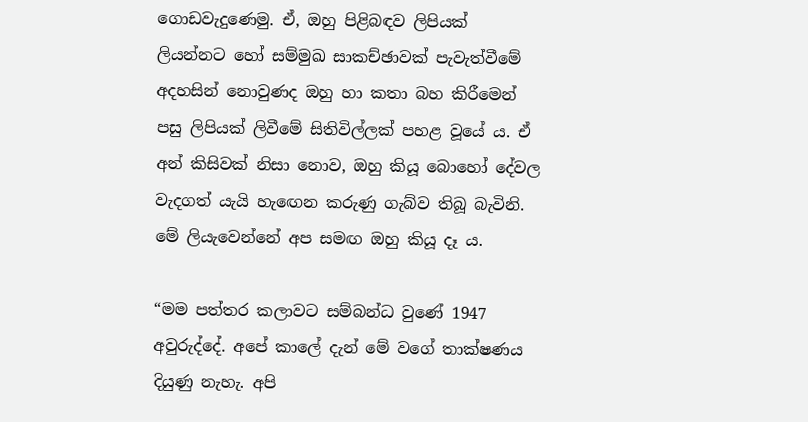ගොඩවැදුණෙමු. ඒ, ඔහු පිළිබඳව ලිපියක් ලියන්නට හෝ සම්මුඛ සාකච්ඡාවක් පැවැත්වීමේ අදහසින් නොවුණද ඔහු හා කතා බහ කිරීමෙන් පසු ලිපියක් ලිවීමේ සිතිවිල්ලක් පහළ වූයේ ය. ඒ අන් කිසිවක් නිසා නොව, ඔහු කියූ බොහෝ දේවල වැදගත් යැයි හැ‍ඟෙන කරුණු ගැබ්ව තිබූ බැවිනි. මේ ලියැවෙන්නේ අප සමඟ ඔහු කියූ දෑ ය.

“මම පත්තර කලාවට සම්බන්ධ වුණේ 1947 අවුරුද්දේ. අපේ කාලේ දැන් මේ වගේ තාක්ෂණය දියුණු නැහැ. අපි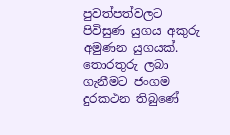පුවත්පත්වලට පිවිසුණ යුගය අකුරු අමුණන යුගයක්. තොරතුරු ලබා ගැනීමට ජංගම දුරකථන තිබුණේ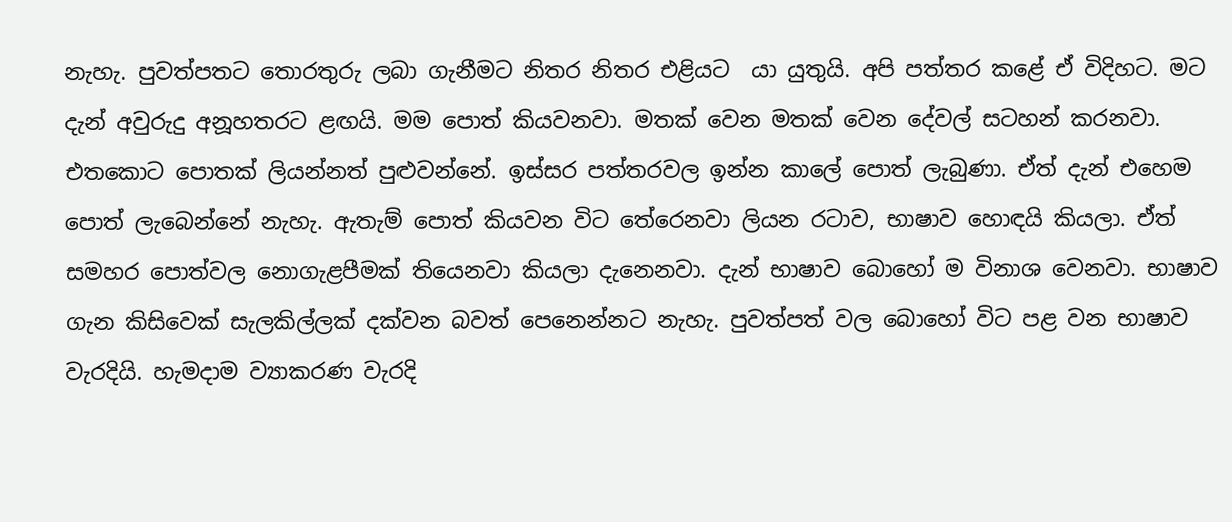නැහැ. පුවත්පතට තොරතුරු ලබා ගැනීමට නිතර නිතර එළියට ‍ යා යුතුයි. අපි පත්තර කළේ ඒ විදිහට‍. මට දැන් අවුරුදු අනූහතරට ළඟයි. මම පොත් කියවනවා. මතක් වෙන මතක් වෙන දේවල් සටහන් කරනවා. එතකොට පොතක් ලියන්නත් පුළුවන්නේ. ඉස්සර පත්තරවල ඉන්න කාලේ පොත් ලැබුණා. ඒත් දැන් එහෙම පොත් ලැබෙන්නේ නැහැ. ඇතැම් පොත් කියවන විට තේරෙනවා ලියන රටාව, භාෂාව හොඳයි කියලා. ඒත් සමහර පොත්වල නොගැළපීමක් තියෙනවා කියලා දැනෙනවා. දැන් භාෂාව බොහෝ ම විනාශ වෙනවා. භාෂාව ගැන කිසිවෙක් සැලකිල්ලක් දක්වන බවත් පෙනෙන්නට නැහැ. පුවත්පත් වල බොහෝ විට පළ වන භාෂාව වැරදියි. හැමදාම ව්‍යාකරණ වැරදි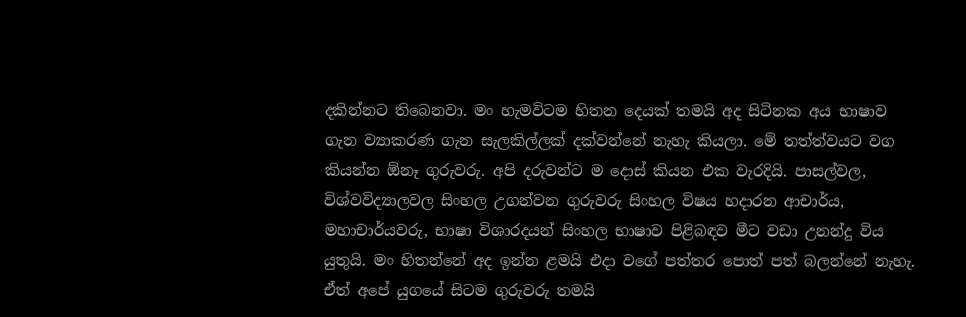දකින්නට තිබෙනවා. මං හැමවිටම හිතන දෙයක් තමයි අද සිටිනක අය භාෂාව ගැන ව්‍යාකරණ ගැන සැලකිල්ලක් දක්වන්නේ නැහැ කියලා. මේ තත්ත්වයට වග කියන්න ඕනෑ ගුරුවරු. අපි දරුවන්ට ම දොස් කියන එක වැරදියි. පාසල්වල, විශ්වවිද්‍යාලවල සිංහල උගන්වන ගුරුවරු සිංහල විෂය හදාරන ආචාර්ය, මහාචාර්යවරු, භාෂා විශාරදයන් සිංහල භාෂාව පිළිබඳව මීට වඩා උනන්දු විය යුතුයි. මං හිතන්නේ අද ඉන්න ළමයි එදා වගේ පත්තර පොත් පත් බලන්නේ නැහැ. ඒත් අපේ යුගයේ සිටම ගුරුවරු තමයි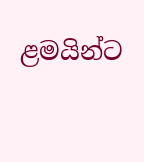ළමයින්ට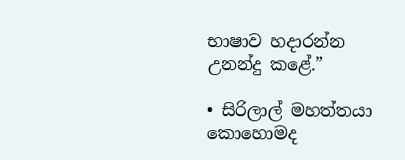භාෂාව හදාරන්න උනන්දු කළේ.”

• සිරිලාල් මහත්තයා කොහොමද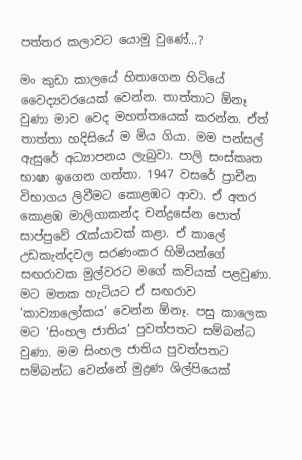පත්තර කලාවට යොමු වුණේ...?

මං කුඩා කාලයේ හිතාගෙන හිටියේ වෛද්‍යවරයෙක් වෙන්න. තාත්තාට ඕනෑ වුණා මාව වෙද මහත්තයෙක් කරන්න. ඒත් තාත්තා හදිසියේ ම මිය ගියා. මම පන්සල් ඇසුරේ අධ්‍යාපනය ලැබුවා. පාලි සංස්කෘත භාෂා ඉගෙන ගත්තා. 1947 වසරේ ප්‍රාචීන විභාගය ලිවීමට කොළඹට ආවා‍. ඒ අතර කොළඹ මාලිගාකන්ද චන්ද්‍රසේන පොත් සාප්පුවේ රැක්යාවක් කළා. ඒ කාලේ උඩකැන්දවල සරණංකර හිමියන්ගේ සඟරාවක මුල්වරට මගේ කවියක් පළවුණා. මට මතක හැටියට ඒ සඟරාව ‘කාව්‍යාලෝකය’ වෙන්න ඕනෑ. පසු කාලෙක මට ‘සිංහල ජාතිය’ පුවත්පතට සම්බන්ධ වුණා. මම සිංහල ජාතිය පුවත්පතට සම්බන්ධ වෙන්නේ මුද්‍රණ ශිල්පියෙක්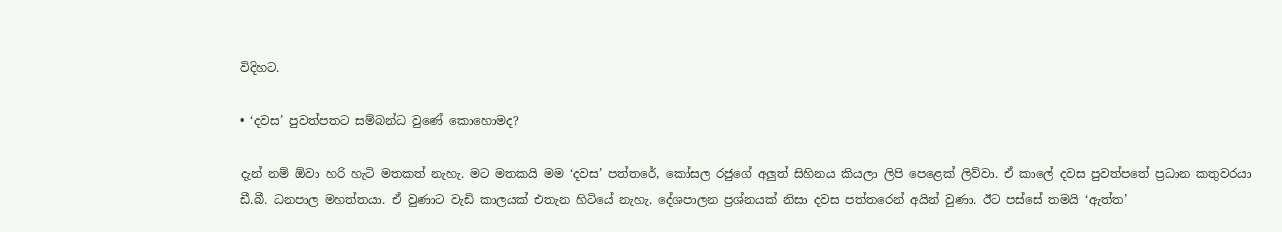විදිහට.

• ‘දවස’ පුවත්පතට සම්බන්ධ වුණේ කොහොමද?

දැන් නම් ඕවා හරි හැටි මතකත් නැහැ. මට මතකයි මම ‘දවස’ පත්තරේ, කෝසල රජුගේ අලුත් සිහිනය කියලා ලිපි පෙළෙක් ලිව්වා. ඒ කාලේ දවස පුවත්පතේ ප්‍රධාන කතුවරයා ඩී.බී. ධනපාල මහත්තයා. ඒ වුණාට වැඩි කාලයක් එතැන හිටියේ නැහැ. දේශපාලන ප්‍රශ්නයක් නිසා දවස පත්තරෙන් අයින් වුණා. ඊට පස්සේ තමයි ‘ඇත්ත’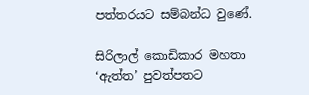පත්තරයට සම්බන්ධ වුණේ.

සිරිලාල් කොඩිකාර මහතා ‘ඇත්ත’ පුවත්පතට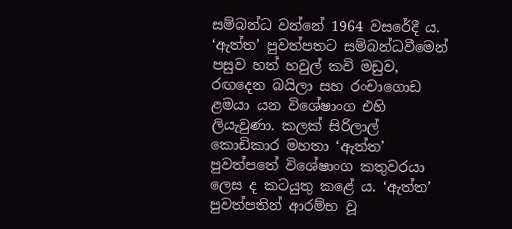සම්බන්ධ ‍වන්නේ 1964 වසරේදී ය. ‘ඇත්ත’ පුවත්පතට සම්බන්ධවීමෙන් පසුව හත් හවුල් කවි මඩුව, රඟදෙන බයිලා සහ රංචාගොඩ ළමයා යන විශේෂාංග එහි ලියැවුණා. කලක් සිරිලාල් කොඩිකාර මහතා ‘ඇත්ත’ පුවත්පතේ විශේෂාංග කතුවරයා ලෙස ද කටයුතු කළේ ය. ‘ඇත්ත’ පුවත්පතින් ආරම්භ වූ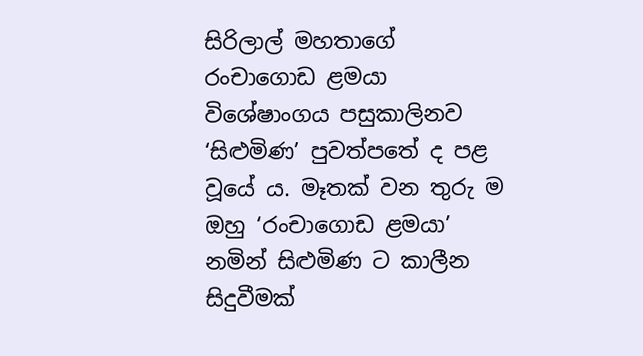සිරිලාල් මහතාගේ රංචාගොඩ ළමයා විශේෂාංගය පසුකාලිනව ‘සිළුමිණ’ පුවත්පතේ ද පළ වූයේ ය. මෑතක් වන තුරු ම ඔහු ‘රංචාගොඩ ළමයා’ නමින් සිළුමිණ ට කාලීන සිදුවීමක්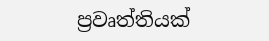ප්‍රවෘත්තියක්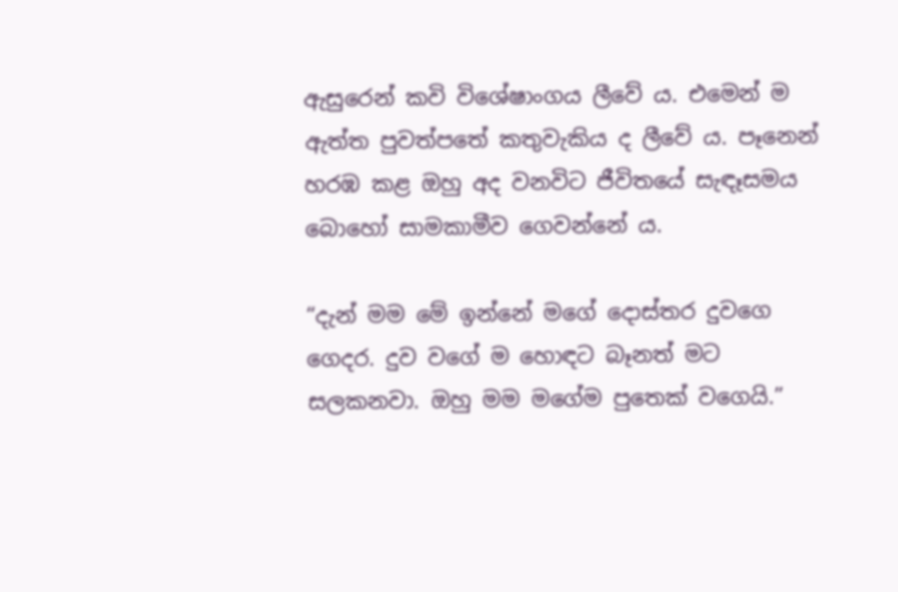ඇසුරෙන් කවි විශේෂාංගය ලීවේ ය. එමෙන් ම ඇත්ත පුවත්පතේ කතුවැකිය ද ලීවේ ය. පෑනෙන් හරඹ කළ ඔහු අද වනවිට ජීවිතයේ සැඳෑසමය බොහෝ සාමකාමීව ගෙවන්නේ ය.

“දැන් මම මේ ඉන්නේ මගේ දොස්තර දුවගෙ ගෙදර. දුව වගේ ම හොඳට බෑනත් මට සලකනවා. ඔහු මම මගේම පුතෙක් වගෙයි.”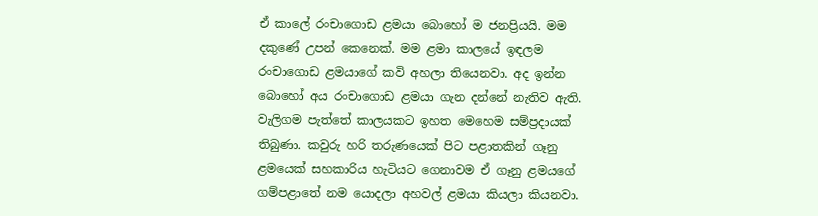ඒ කාලේ රංචාගොඩ ළමයා බොහෝ ම ජනප්‍රියයි. මම දකුණේ උපන් කෙනෙක්. මම ළමා කාලයේ ඉඳලම රංචාගොඩ ළමයාගේ කවි අහලා තියෙනවා. අද ඉන්න බොහෝ අය රංචාගොඩ ළමයා ගැන දන්නේ නැතිව ඇති. වැලිගම පැත්තේ කාලයකට ඉහත මෙහෙම සම්ප්‍රදායක් තිබුණා. කවුරු හරි තරුණයෙක් පිට පළාතකින් ගෑනු ළමයෙක් සහකාරිය හැටියට ගෙනාවම ඒ ගෑනු ළමයගේ ගම්පළාතේ නම යොදලා අහවල් ළමයා කියලා කියනවා‍.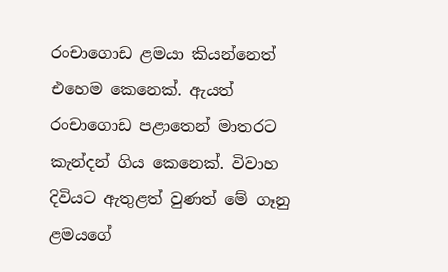රංචාගොඩ ළමයා කියන්නෙත් එහෙම කෙනෙක්. ඇයත් රංචාගොඩ පළාතෙන් මාතරට කැන්දන් ගිය කෙනෙක්. විවාහ දිවියට ඇතුළත් වුණත් මේ ගෑනු ළමයගේ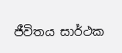ජීවිතය සාර්ථක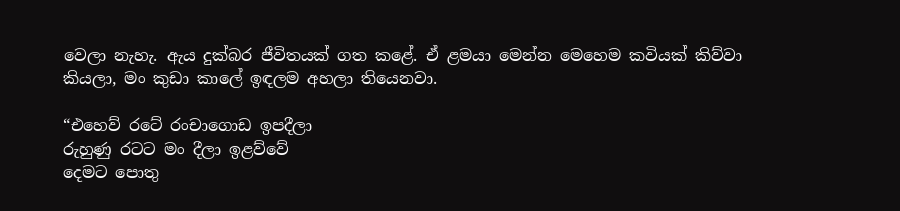වෙලා නැහැ. ඇය දුක්බර ජීවිතයක් ගත කළේ. ඒ ළමයා මෙන්න මෙහෙම කවියක් කිව්වා කියලා, මං කුඩා කාලේ ඉඳලම අහලා තියෙනවා.

“එහෙව් රටේ රංචාගොඩ ඉපදීලා
රුහුණු රටට මං දීලා ඉළව්වේ
දෙමට පොතු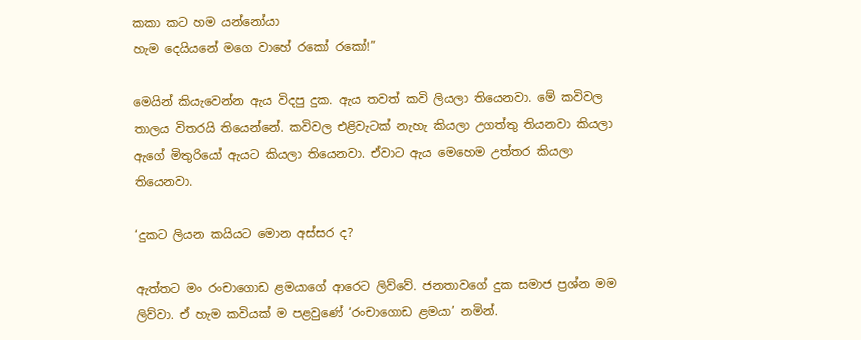කකා කට හම යන්නෝයා
හැම දෙයියනේ මගෙ වාහේ රකෝ රකෝ!”

මෙයින් කියැවෙන්න ඇය විදපු දුක. ඇය තවත් කවි ලියලා තියෙනවා. මේ කවිවල තාලය විතරයි තියෙන්නේ. කවිවල එළිවැටක් නැහැ කියලා උගත්තු තියනවා කියලා ඇගේ මිතුරියෝ ඇයට කියලා තියෙනවා. ඒවාට ඇය මෙහෙම උත්තර කියලා තියෙනවා‍.

‘දුකට ලියන කයියට මොන අස්සර ද?

ඇත්තට මං රංචාගොඩ ළමයාගේ ආරෙට ලිව්වේ. ජනතාවගේ දුක සමාජ ප්‍රශ්න මම ලිව්වා. ඒ හැම කවියක් ම පළවුණේ ‘රංචාගොඩ ළමයා’ නමින්.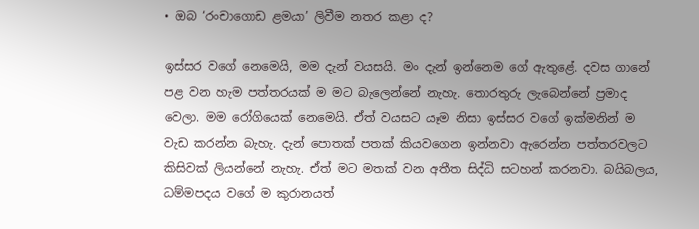• ඔබ ‘රංචාගොඩ ළමයා’ ලිවීම නතර කළා ද?

ඉස්සර වගේ නෙමෙයි, මම දැන් වයසයි. මං දැන් ඉන්නෙම ගේ ඇතුළේ. දවස ගානේ පළ වන හැම පත්තරයක් ම මට බැලෙන්නේ නැහැ. තොරතුරු ලැබෙන්නේ ප්‍රමාද වෙලා. මම ‍රෝගියෙක් නෙමෙයි. ඒත් වයසට යෑම නිසා ඉස්සර වගේ ඉක්මනින් ම වැඩ කරන්න බැහැ. දැන් පොතක් පතක් කියවගෙන ඉන්නවා ඇරෙන්න පත්තරවලට කිසිවක් ලියන්නේ නැහැ‍. ඒත් මට මතක් වන අතීත සිද්ධි සටහන් කරනවා. බයිබලය, ධම්මපදය වගේ ම කුරානයත්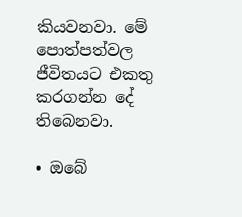කියවනවා. මේ පොත්පත්වල ජීවිතයට එකතු කරගන්න දේ තිබෙනවා.

• ඔබේ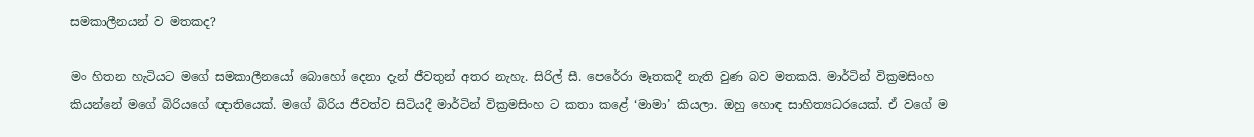සමකාලීනයන් ව මතකද?

මං හිතන හැටියට මගේ සමකාලීනයෝ බොහෝ දෙනා දැන් ජීවතුන් අතර නැහැ. සිරිල් සී. පෙරේරා මෑතකදී නැති වුණ බව මතකයි. මාර්ටින් වික්‍රමසිංහ කියන්නේ මගේ බිරියගේ ඥාතියෙක්. මගේ බිරිය ජීවත්ව සිටියදී මාර්ටින් වික්‍රමසිංහ ට කතා කළේ ‘මාමා’ කියලා. ඔහු හොඳ සාහිත්‍යධරයෙක්. ඒ වගේ ම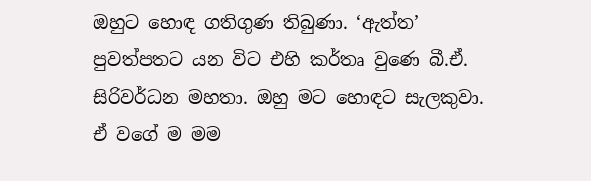ඔහු‍ට හොඳ ගතිගුණ තිබුණා. ‘ඇත්ත’ පුවත්පතට යන විට එහි කර්තෘ වුණෙ බී.ඒ. සිරිවර්ධන මහතා‍‍. ඔහු මට හොඳට සැලකුවා. ඒ වගේ ම මම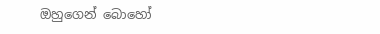ඔහුගෙන් බොහෝ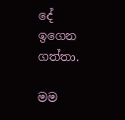දේ ඉගෙන ගත්තා.

මම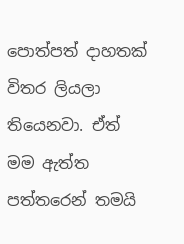පොත්පත් දාහතක් විතර ලියලා තියෙනවා. ඒත් මම ඇත්ත පත්තරෙන් තමයි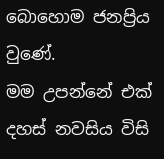බොහොම ජනප්‍රිය වුණේ. මම ‍උපන්නේ එක් දහස් නවසිය විසි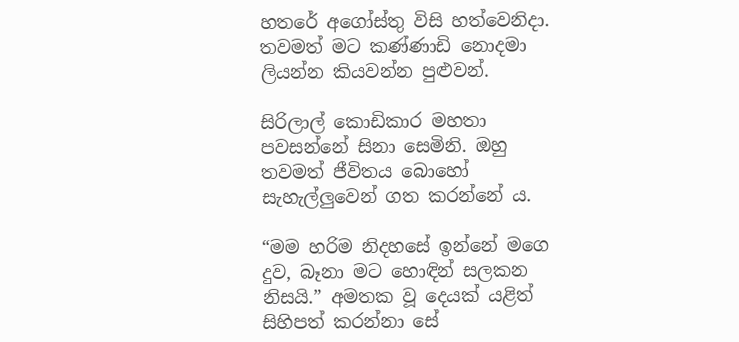හතරේ අගෝස්තු විසි හත්වෙනිදා. තවමත් මට කණ්ණාඩි නොදමා ලියන්න කියවන්න පුළුවන්.

සිරිලාල් කොඩිකාර මහතා පවසන්නේ සිනා සෙමිනි. ඔහු තවමත් ජීවිතය බොහෝ සැහැල්ලුවෙන් ගත කරන්නේ ය.

“මම හරිම නිදහසේ ඉන්නේ මගෙ දුව, බෑනා මට හොඳින් සලකන නිසයි.” අමතක වූ දෙයක් යළිත් සිහිපත් කරන්නා සේ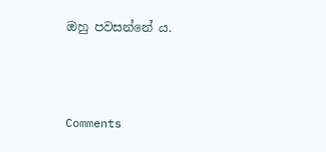ඔහු පවසන්නේ ය.



Comments